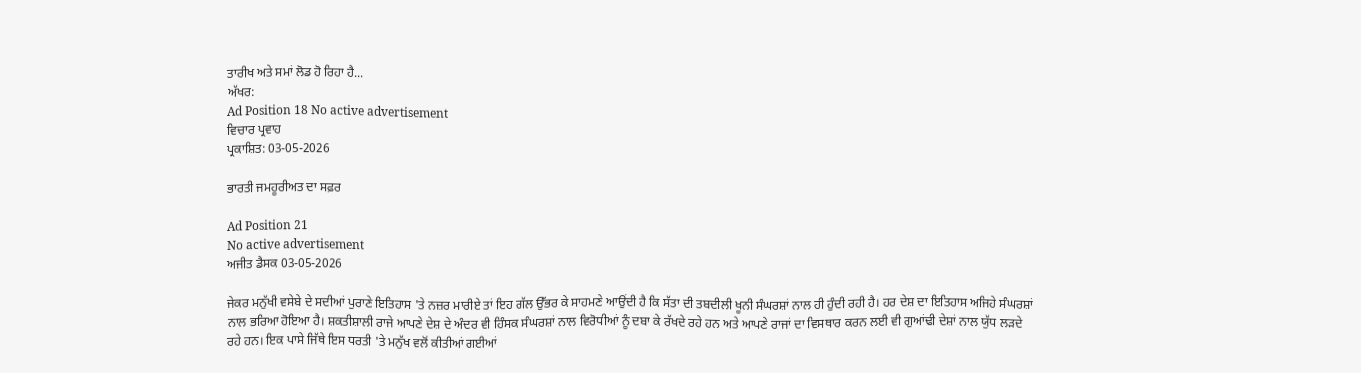ਤਾਰੀਖ ਅਤੇ ਸਮਾਂ ਲੋਡ ਹੋ ਰਿਹਾ ਹੈ...
ਅੱਖਰ:
Ad Position 18 No active advertisement
ਵਿਚਾਰ ਪ੍ਰਵਾਹ
ਪ੍ਰਕਾਸ਼ਿਤ: 03-05-2026

ਭਾਰਤੀ ਜਮਹੂਰੀਅਤ ਦਾ ਸਫ਼ਰ

Ad Position 21
No active advertisement
ਅਜੀਤ ਡੈਸਕ 03-05-2026

ਜੇਕਰ ਮਨੁੱਖੀ ਵਸੇਬੇ ਦੇ ਸਦੀਆਂ ਪੁਰਾਣੇ ਇਤਿਹਾਸ 'ਤੇ ਨਜ਼ਰ ਮਾਰੀਏ ਤਾਂ ਇਹ ਗੱਲ ਉੱਭਰ ਕੇ ਸਾਹਮਣੇ ਆਉਂਦੀ ਹੈ ਕਿ ਸੱਤਾ ਦੀ ਤਬਦੀਲੀ ਖੂਨੀ ਸੰਘਰਸ਼ਾਂ ਨਾਲ ਹੀ ਹੁੰਦੀ ਰਹੀ ਹੈ। ਹਰ ਦੇਸ਼ ਦਾ ਇਤਿਹਾਸ ਅਜਿਹੇ ਸੰਘਰਸ਼ਾਂ ਨਾਲ ਭਰਿਆ ਹੋਇਆ ਹੈ। ਸ਼ਕਤੀਸ਼ਾਲੀ ਰਾਜੇ ਆਪਣੇ ਦੇਸ਼ ਦੇ ਅੰਦਰ ਵੀ ਹਿੰਸਕ ਸੰਘਰਸ਼ਾਂ ਨਾਲ ਵਿਰੋਧੀਆਂ ਨੂੰ ਦਬਾ ਕੇ ਰੱਖਦੇ ਰਹੇ ਹਨ ਅਤੇ ਆਪਣੇ ਰਾਜਾਂ ਦਾ ਵਿਸਥਾਰ ਕਰਨ ਲਈ ਵੀ ਗੁਆਂਢੀ ਦੇਸ਼ਾਂ ਨਾਲ ਯੁੱਧ ਲੜਦੇ ਰਹੇ ਹਨ। ਇਕ ਪਾਸੇ ਜਿੱਥੇ ਇਸ ਧਰਤੀ 'ਤੇ ਮਨੁੱਖ ਵਲੋਂ ਕੀਤੀਆਂ ਗਈਆਂ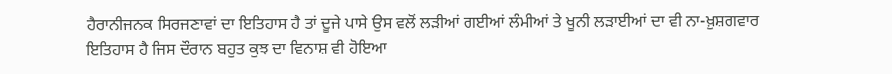ਹੈਰਾਨੀਜਨਕ ਸਿਰਜਣਾਵਾਂ ਦਾ ਇਤਿਹਾਸ ਹੈ ਤਾਂ ਦੂਜੇ ਪਾਸੇ ਉਸ ਵਲੋਂ ਲੜੀਆਂ ਗਈਆਂ ਲੰਮੀਆਂ ਤੇ ਖੂਨੀ ਲੜਾਈਆਂ ਦਾ ਵੀ ਨਾ-ਖ਼ੁਸ਼ਗਵਾਰ ਇਤਿਹਾਸ ਹੈ ਜਿਸ ਦੌਰਾਨ ਬਹੁਤ ਕੁਝ ਦਾ ਵਿਨਾਸ਼ ਵੀ ਹੋਇਆ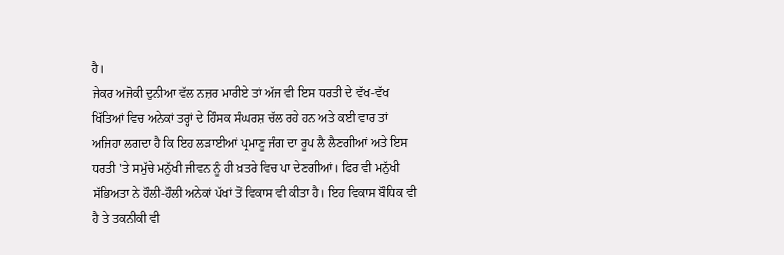ਹੈ।
ਜੇਕਰ ਅਜੋਕੀ ਦੁਨੀਆ ਵੱਲ ਨਜ਼ਰ ਮਾਰੀਏ ਤਾਂ ਅੱਜ ਵੀ ਇਸ ਧਰਤੀ ਦੇ ਵੱਖ-ਵੱਖ ਖਿੱਤਿਆਂ ਵਿਚ ਅਨੇਕਾਂ ਤਰ੍ਹਾਂ ਦੇ ਹਿੰਸਕ ਸੰਘਰਸ਼ ਚੱਲ ਰਹੇ ਹਨ ਅਤੇ ਕਈ ਵਾਰ ਤਾਂ ਅਜਿਹਾ ਲਗਦਾ ਹੈ ਕਿ ਇਹ ਲੜਾਈਆਂ ਪ੍ਰਮਾਣੂ ਜੰਗ ਦਾ ਰੂਪ ਲੈ ਲੈਣਗੀਆਂ ਅਤੇ ਇਸ ਧਰਤੀ 'ਤੇ ਸਮੁੱਚੇ ਮਨੁੱਖੀ ਜੀਵਨ ਨੂੰ ਹੀ ਖ਼ਤਰੇ ਵਿਚ ਪਾ ਦੇਣਗੀਆਂ। ਫਿਰ ਵੀ ਮਨੁੱਖੀ ਸੱਭਿਅਤਾ ਨੇ ਹੌਲੀ-ਹੌਲੀ ਅਨੇਕਾਂ ਪੱਖਾਂ ਤੋਂ ਵਿਕਾਸ ਵੀ ਕੀਤਾ ਹੈ। ਇਹ ਵਿਕਾਸ ਬੌਧਿਕ ਵੀ ਹੈ ਤੇ ਤਕਨੀਕੀ ਵੀ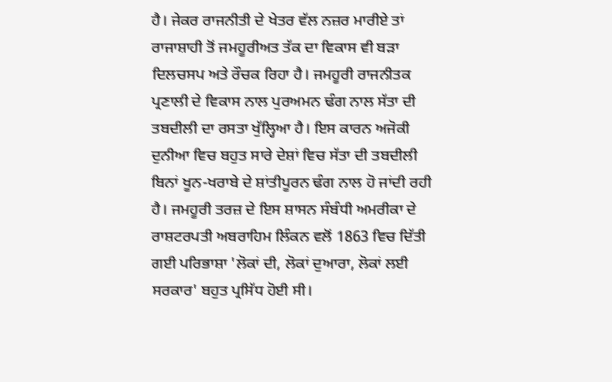ਹੈ। ਜੇਕਰ ਰਾਜਨੀਤੀ ਦੇ ਖੇਤਰ ਵੱਲ ਨਜ਼ਰ ਮਾਰੀਏ ਤਾਂ ਰਾਜਾਸ਼ਾਹੀ ਤੋਂ ਜਮਹੂਰੀਅਤ ਤੱਕ ਦਾ ਵਿਕਾਸ ਵੀ ਬੜਾ ਦਿਲਚਸਪ ਅਤੇ ਰੌਚਕ ਰਿਹਾ ਹੈ। ਜਮਹੂਰੀ ਰਾਜਨੀਤਕ ਪ੍ਰਣਾਲੀ ਦੇ ਵਿਕਾਸ ਨਾਲ ਪੁਰਅਮਨ ਢੰਗ ਨਾਲ ਸੱਤਾ ਦੀ ਤਬਦੀਲੀ ਦਾ ਰਸਤਾ ਖੁੱਲ੍ਹਿਆ ਹੈ। ਇਸ ਕਾਰਨ ਅਜੋਕੀ ਦੁਨੀਆ ਵਿਚ ਬਹੁਤ ਸਾਰੇ ਦੇਸ਼ਾਂ ਵਿਚ ਸੱਤਾ ਦੀ ਤਬਦੀਲੀ ਬਿਨਾਂ ਖੂਨ-ਖਰਾਬੇ ਦੇ ਸ਼ਾਂਤੀਪੂਰਨ ਢੰਗ ਨਾਲ ਹੋ ਜਾਂਦੀ ਰਹੀ ਹੈ। ਜਮਹੂਰੀ ਤਰਜ਼ ਦੇ ਇਸ ਸ਼ਾਸਨ ਸੰਬੰਧੀ ਅਮਰੀਕਾ ਦੇ ਰਾਸ਼ਟਰਪਤੀ ਅਬਰਾਹਿਮ ਲਿੰਕਨ ਵਲੋਂ 1863 ਵਿਚ ਦਿੱਤੀ ਗਈ ਪਰਿਭਾਸ਼ਾ 'ਲੋਕਾਂ ਦੀ, ਲੋਕਾਂ ਦੁਆਰਾ, ਲੋਕਾਂ ਲਈ ਸਰਕਾਰ' ਬਹੁਤ ਪ੍ਰਸਿੱਧ ਹੋਈ ਸੀ।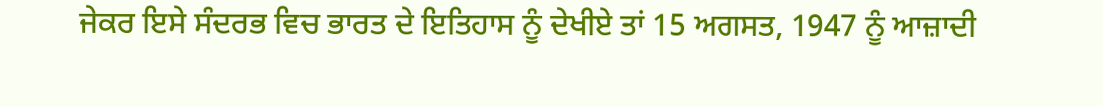ਜੇਕਰ ਇਸੇ ਸੰਦਰਭ ਵਿਚ ਭਾਰਤ ਦੇ ਇਤਿਹਾਸ ਨੂੰ ਦੇਖੀਏ ਤਾਂ 15 ਅਗਸਤ, 1947 ਨੂੰ ਆਜ਼ਾਦੀ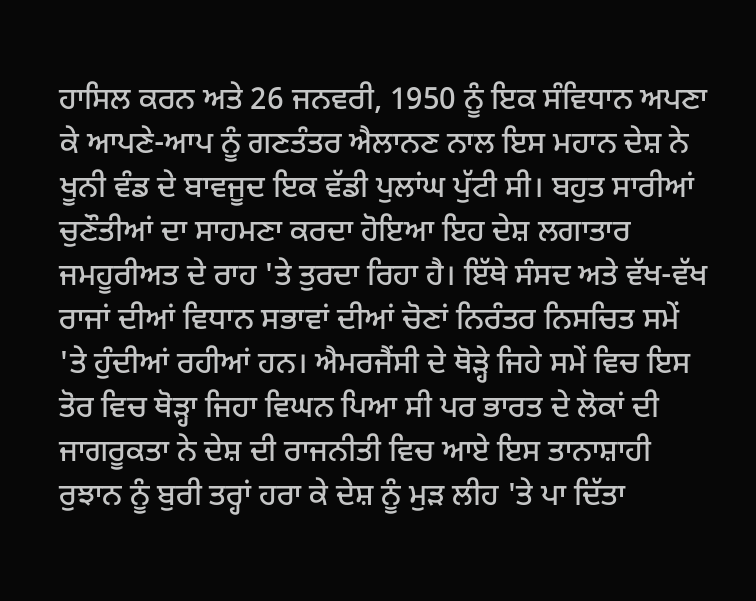ਹਾਸਿਲ ਕਰਨ ਅਤੇ 26 ਜਨਵਰੀ, 1950 ਨੂੰ ਇਕ ਸੰਵਿਧਾਨ ਅਪਣਾ ਕੇ ਆਪਣੇ-ਆਪ ਨੂੰ ਗਣਤੰਤਰ ਐਲਾਨਣ ਨਾਲ ਇਸ ਮਹਾਨ ਦੇਸ਼ ਨੇ ਖੂਨੀ ਵੰਡ ਦੇ ਬਾਵਜੂਦ ਇਕ ਵੱਡੀ ਪੁਲਾਂਘ ਪੁੱਟੀ ਸੀ। ਬਹੁਤ ਸਾਰੀਆਂ ਚੁਣੌਤੀਆਂ ਦਾ ਸਾਹਮਣਾ ਕਰਦਾ ਹੋਇਆ ਇਹ ਦੇਸ਼ ਲਗਾਤਾਰ ਜਮਹੂਰੀਅਤ ਦੇ ਰਾਹ 'ਤੇ ਤੁਰਦਾ ਰਿਹਾ ਹੈ। ਇੱਥੇ ਸੰਸਦ ਅਤੇ ਵੱਖ-ਵੱਖ ਰਾਜਾਂ ਦੀਆਂ ਵਿਧਾਨ ਸਭਾਵਾਂ ਦੀਆਂ ਚੋਣਾਂ ਨਿਰੰਤਰ ਨਿਸਚਿਤ ਸਮੇਂ 'ਤੇ ਹੁੰਦੀਆਂ ਰਹੀਆਂ ਹਨ। ਐਮਰਜੈਂਸੀ ਦੇ ਥੋੜ੍ਹੇ ਜਿਹੇ ਸਮੇਂ ਵਿਚ ਇਸ ਤੋਰ ਵਿਚ ਥੋੜ੍ਹਾ ਜਿਹਾ ਵਿਘਨ ਪਿਆ ਸੀ ਪਰ ਭਾਰਤ ਦੇ ਲੋਕਾਂ ਦੀ ਜਾਗਰੂਕਤਾ ਨੇ ਦੇਸ਼ ਦੀ ਰਾਜਨੀਤੀ ਵਿਚ ਆਏ ਇਸ ਤਾਨਾਸ਼ਾਹੀ ਰੁਝਾਨ ਨੂੰ ਬੁਰੀ ਤਰ੍ਹਾਂ ਹਰਾ ਕੇ ਦੇਸ਼ ਨੂੰ ਮੁੜ ਲੀਹ 'ਤੇ ਪਾ ਦਿੱਤਾ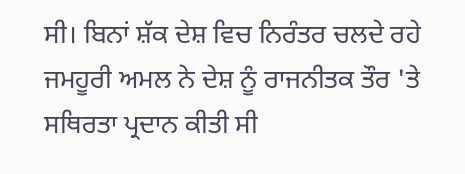ਸੀ। ਬਿਨਾਂ ਸ਼ੱਕ ਦੇਸ਼ ਵਿਚ ਨਿਰੰਤਰ ਚਲਦੇ ਰਹੇ ਜਮਹੂਰੀ ਅਮਲ ਨੇ ਦੇਸ਼ ਨੂੰ ਰਾਜਨੀਤਕ ਤੌਰ 'ਤੇ ਸਥਿਰਤਾ ਪ੍ਰਦਾਨ ਕੀਤੀ ਸੀ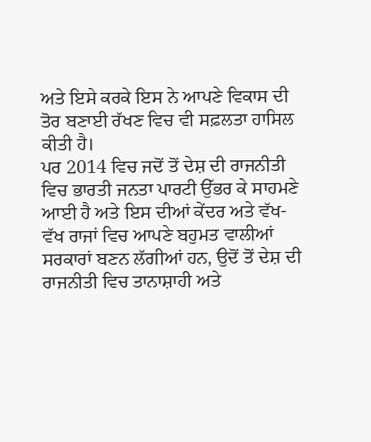ਅਤੇ ਇਸੇ ਕਰਕੇ ਇਸ ਨੇ ਆਪਣੇ ਵਿਕਾਸ ਦੀ ਤੋਰ ਬਣਾਈ ਰੱਖਣ ਵਿਚ ਵੀ ਸਫ਼ਲਤਾ ਹਾਸਿਲ ਕੀਤੀ ਹੈ।
ਪਰ 2014 ਵਿਚ ਜਦੋਂ ਤੋਂ ਦੇਸ਼ ਦੀ ਰਾਜਨੀਤੀ ਵਿਚ ਭਾਰਤੀ ਜਨਤਾ ਪਾਰਟੀ ਉੱਭਰ ਕੇ ਸਾਹਮਣੇ ਆਈ ਹੈ ਅਤੇ ਇਸ ਦੀਆਂ ਕੇਂਦਰ ਅਤੇ ਵੱਖ-ਵੱਖ ਰਾਜਾਂ ਵਿਚ ਆਪਣੇ ਬਹੁਮਤ ਵਾਲੀਆਂ ਸਰਕਾਰਾਂ ਬਣਨ ਲੱਗੀਆਂ ਹਨ, ਉਦੋਂ ਤੋਂ ਦੇਸ਼ ਦੀ ਰਾਜਨੀਤੀ ਵਿਚ ਤਾਨਾਸ਼ਾਹੀ ਅਤੇ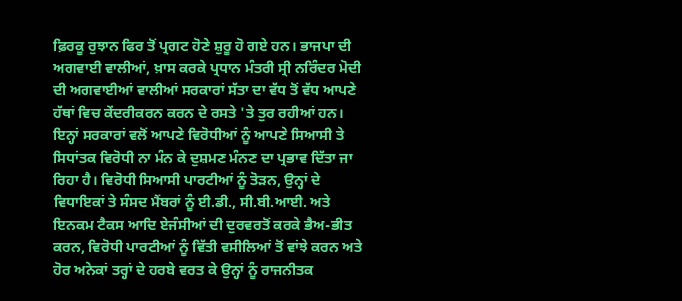ਫ਼ਿਰਕੂ ਰੁਝਾਨ ਫਿਰ ਤੋਂ ਪ੍ਰਗਟ ਹੋਣੇ ਸ਼ੁਰੂ ਹੋ ਗਏ ਹਨ। ਭਾਜਪਾ ਦੀ ਅਗਵਾਈ ਵਾਲੀਆਂ, ਖ਼ਾਸ ਕਰਕੇ ਪ੍ਰਧਾਨ ਮੰਤਰੀ ਸ੍ਰੀ ਨਰਿੰਦਰ ਮੋਦੀ ਦੀ ਅਗਵਾਈਆਂ ਵਾਲੀਆਂ ਸਰਕਾਰਾਂ ਸੱਤਾ ਦਾ ਵੱਧ ਤੋਂ ਵੱਧ ਆਪਣੇ ਹੱਥਾਂ ਵਿਚ ਕੇਂਦਰੀਕਰਨ ਕਰਨ ਦੇ ਰਸਤੇ 'ਤੇ ਤੁਰ ਰਹੀਆਂ ਹਨ। ਇਨ੍ਹਾਂ ਸਰਕਾਰਾਂ ਵਲੋਂ ਆਪਣੇ ਵਿਰੋਧੀਆਂ ਨੂੰ ਆਪਣੇ ਸਿਆਸੀ ਤੇ ਸਿਧਾਂਤਕ ਵਿਰੋਧੀ ਨਾ ਮੰਨ ਕੇ ਦੁਸ਼ਮਣ ਮੰਨਣ ਦਾ ਪ੍ਰਭਾਵ ਦਿੱਤਾ ਜਾ ਰਿਹਾ ਹੈ। ਵਿਰੋਧੀ ਸਿਆਸੀ ਪਾਰਟੀਆਂ ਨੂੰ ਤੋੜਨ, ਉਨ੍ਹਾਂ ਦੇ ਵਿਧਾਇਕਾਂ ਤੇ ਸੰਸਦ ਮੈਂਬਰਾਂ ਨੂੰ ਈ.ਡੀ., ਸੀ.ਬੀ.ਆਈ. ਅਤੇ ਇਨਕਮ ਟੈਕਸ ਆਦਿ ਏਜੰਸੀਆਂ ਦੀ ਦੁਰਵਰਤੋਂ ਕਰਕੇ ਭੈਅ-ਭੀਤ ਕਰਨ, ਵਿਰੋਧੀ ਪਾਰਟੀਆਂ ਨੂੰ ਵਿੱਤੀ ਵਸੀਲਿਆਂ ਤੋਂ ਵਾਂਝੇ ਕਰਨ ਅਤੇ ਹੋਰ ਅਨੇਕਾਂ ਤਰ੍ਹਾਂ ਦੇ ਹਰਬੇ ਵਰਤ ਕੇ ਉਨ੍ਹਾਂ ਨੂੰ ਰਾਜਨੀਤਕ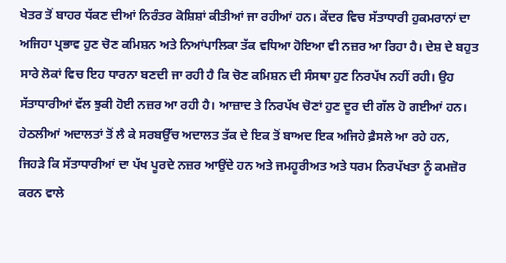ਖੇਤਰ ਤੋਂ ਬਾਹਰ ਧੱਕਣ ਦੀਆਂ ਨਿਰੰਤਰ ਕੋਸ਼ਿਸ਼ਾਂ ਕੀਤੀਆਂ ਜਾ ਰਹੀਆਂ ਹਨ। ਕੇਂਦਰ ਵਿਚ ਸੱਤਾਧਾਰੀ ਹੁਕਮਰਾਨਾਂ ਦਾ ਅਜਿਹਾ ਪ੍ਰਭਾਵ ਹੁਣ ਚੋਣ ਕਮਿਸ਼ਨ ਅਤੇ ਨਿਆਂਪਾਲਿਕਾ ਤੱਕ ਵਧਿਆ ਹੋਇਆ ਵੀ ਨਜ਼ਰ ਆ ਰਿਹਾ ਹੈ। ਦੇਸ਼ ਦੇ ਬਹੁਤ ਸਾਰੇ ਲੋਕਾਂ ਵਿਚ ਇਹ ਧਾਰਨਾ ਬਣਦੀ ਜਾ ਰਹੀ ਹੈ ਕਿ ਚੋਣ ਕਮਿਸ਼ਨ ਦੀ ਸੰਸਥਾ ਹੁਣ ਨਿਰਪੱਖ ਨਹੀਂ ਰਹੀ। ਉਹ ਸੱਤਾਧਾਰੀਆਂ ਵੱਲ ਝੁਕੀ ਹੋਈ ਨਜ਼ਰ ਆ ਰਹੀ ਹੈ। ਆਜ਼ਾਦ ਤੇ ਨਿਰਪੱਖ ਚੋਣਾਂ ਹੁਣ ਦੂਰ ਦੀ ਗੱਲ ਹੋ ਗਈਆਂ ਹਨ। ਹੇਠਲੀਆਂ ਅਦਾਲਤਾਂ ਤੋਂ ਲੈ ਕੇ ਸਰਬਉੱਚ ਅਦਾਲਤ ਤੱਕ ਦੇ ਇਕ ਤੋਂ ਬਾਅਦ ਇਕ ਅਜਿਹੇ ਫ਼ੈਸਲੇ ਆ ਰਹੇ ਹਨ, ਜਿਹੜੇ ਕਿ ਸੱਤਾਧਾਰੀਆਂ ਦਾ ਪੱਖ ਪੂਰਦੇ ਨਜ਼ਰ ਆਉਂਦੇ ਹਨ ਅਤੇ ਜਮਹੂਰੀਅਤ ਅਤੇ ਧਰਮ ਨਿਰਪੱਖਤਾ ਨੂੰ ਕਮਜ਼ੋਰ ਕਰਨ ਵਾਲੇ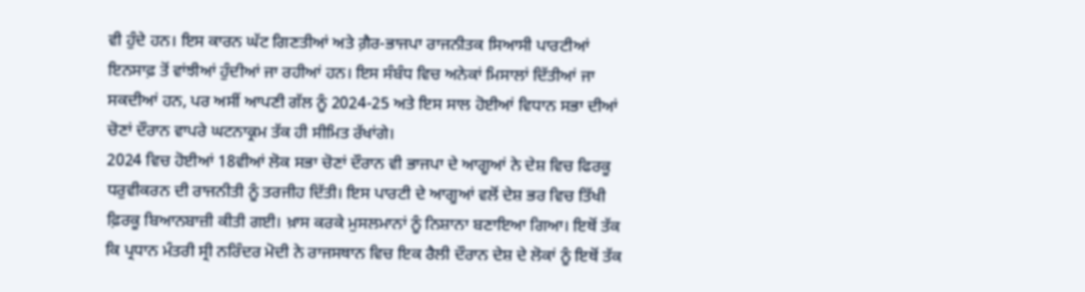ਵੀ ਹੁੰਦੇ ਹਨ। ਇਸ ਕਾਰਨ ਘੱਟ ਗਿਣਤੀਆਂ ਅਤੇ ਗ਼ੈਰ-ਭਾਜਪਾ ਰਾਜਨੀਤਕ ਸਿਆਸੀ ਪਾਰਟੀਆਂ ਇਨਸਾਫ਼ ਤੋਂ ਵਾਂਝੀਆਂ ਹੁੰਦੀਆਂ ਜਾ ਰਹੀਆਂ ਹਨ। ਇਸ ਸੰਬੰਧ ਵਿਚ ਅਨੇਕਾਂ ਮਿਸਾਲਾਂ ਦਿੱਤੀਆਂ ਜਾ ਸਕਦੀਆਂ ਹਨ, ਪਰ ਅਸੀਂ ਆਪਣੀ ਗੱਲ ਨੂੰ 2024-25 ਅਤੇ ਇਸ ਸਾਲ ਹੋਈਆਂ ਵਿਧਾਨ ਸਭਾ ਦੀਆਂ ਚੋਣਾਂ ਦੌਰਾਨ ਵਾਪਰੇ ਘਟਨਾਕ੍ਰਮ ਤੱਕ ਹੀ ਸੀਮਿਤ ਰੱਖਾਂਗੇ।
2024 ਵਿਚ ਹੋਈਆਂ 18ਵੀਆਂ ਲੋਕ ਸਭਾ ਚੋਣਾਂ ਦੌਰਾਨ ਵੀ ਭਾਜਪਾ ਦੇ ਆਗੂਆਂ ਨੇ ਦੇਸ਼ ਵਿਚ ਫਿਰਕੂ ਧਰੁਵੀਕਰਨ ਦੀ ਰਾਜਨੀਤੀ ਨੂੰ ਤਰਜੀਹ ਦਿੱਤੀ। ਇਸ ਪਾਰਟੀ ਦੇ ਆਗੂਆਂ ਵਲੋਂ ਦੇਸ਼ ਭਰ ਵਿਚ ਤਿੱਖੀ ਫ਼ਿਰਕੂ ਬਿਆਨਬਾਜ਼ੀ ਕੀਤੀ ਗਈ। ਖ਼ਾਸ ਕਰਕੇ ਮੁਸਲਮਾਨਾਂ ਨੂੰ ਨਿਸ਼ਾਨਾ ਬਣਾਇਆ ਗਿਆ। ਇਥੋਂ ਤੱਕ ਕਿ ਪ੍ਰਧਾਨ ਮੰਤਰੀ ਸ੍ਰੀ ਨਰਿੰਦਰ ਮੋਦੀ ਨੇ ਰਾਜਸਥਾਨ ਵਿਚ ਇਕ ਰੈਲੀ ਦੌਰਾਨ ਦੇਸ਼ ਦੇ ਲੋਕਾਂ ਨੂੰ ਇਥੋਂ ਤੱਕ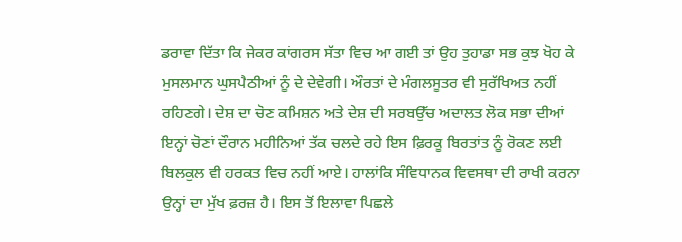ਡਰਾਵਾ ਦਿੱਤਾ ਕਿ ਜੇਕਰ ਕਾਂਗਰਸ ਸੱਤਾ ਵਿਚ ਆ ਗਈ ਤਾਂ ਉਹ ਤੁਹਾਡਾ ਸਭ ਕੁਝ ਖੋਹ ਕੇ ਮੁਸਲਮਾਨ ਘੁਸਪੈਠੀਆਂ ਨੂੰ ਦੇ ਦੇਵੇਗੀ। ਔਰਤਾਂ ਦੇ ਮੰਗਲਸੂਤਰ ਵੀ ਸੁਰੱਖਿਅਤ ਨਹੀਂ ਰਹਿਣਗੇ। ਦੇਸ਼ ਦਾ ਚੋਣ ਕਮਿਸ਼ਨ ਅਤੇ ਦੇਸ਼ ਦੀ ਸਰਬਉੱਚ ਅਦਾਲਤ ਲੋਕ ਸਭਾ ਦੀਆਂ ਇਨ੍ਹਾਂ ਚੋਣਾਂ ਦੌਰਾਨ ਮਹੀਨਿਆਂ ਤੱਕ ਚਲਦੇ ਰਹੇ ਇਸ ਫ਼ਿਰਕੂ ਬਿਰਤਾਂਤ ਨੂੰ ਰੋਕਣ ਲਈ ਬਿਲਕੁਲ ਵੀ ਹਰਕਤ ਵਿਚ ਨਹੀਂ ਆਏ। ਹਾਲਾਂਕਿ ਸੰਵਿਧਾਨਕ ਵਿਵਸਥਾ ਦੀ ਰਾਖੀ ਕਰਨਾ ਉਨ੍ਹਾਂ ਦਾ ਮੁੱਖ ਫ਼ਰਜ਼ ਹੈ। ਇਸ ਤੋਂ ਇਲਾਵਾ ਪਿਛਲੇ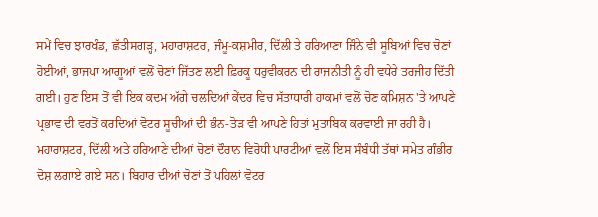ਸਮੇਂ ਵਿਚ ਝਾਰਖੰਡ, ਛੱਤੀਸਗੜ੍ਹ, ਮਹਾਰਾਸ਼ਟਰ, ਜੰਮੂ-ਕਸ਼ਮੀਰ, ਦਿੱਲੀ ਤੇ ਹਰਿਆਣਾ ਜਿੰਨੇ ਵੀ ਸੂਬਿਆਂ ਵਿਚ ਚੋਣਾਂ ਹੋਈਆਂ, ਭਾਜਪਾ ਆਗੂਆਂ ਵਲੋਂ ਚੋਣਾਂ ਜਿੱਤਣ ਲਈ ਫ਼ਿਰਕੂ ਧਰੁਵੀਕਰਨ ਦੀ ਰਾਜਨੀਤੀ ਨੂੰ ਹੀ ਵਧੇਰੇ ਤਰਜੀਹ ਦਿੱਤੀ ਗਈ। ਹੁਣ ਇਸ ਤੋਂ ਵੀ ਇਕ ਕਦਮ ਅੱਗੇ ਚਲਦਿਆਂ ਕੇਂਦਰ ਵਿਚ ਸੱਤਾਧਾਰੀ ਹਾਕਮਾਂ ਵਲੋਂ ਚੋਣ ਕਮਿਸ਼ਨ 'ਤੇ ਆਪਣੇ ਪ੍ਰਭਾਵ ਦੀ ਵਰਤੋਂ ਕਰਦਿਆਂ ਵੋਟਰ ਸੂਚੀਆਂ ਦੀ ਭੰਨ-ਤੋੜ ਵੀ ਆਪਣੇ ਹਿਤਾਂ ਮੁਤਾਬਿਕ ਕਰਵਾਈ ਜਾ ਰਹੀ ਹੈ। ਮਹਾਰਾਸ਼ਟਰ, ਦਿੱਲੀ ਅਤੇ ਹਰਿਆਣੇ ਦੀਆਂ ਚੋਣਾਂ ਦੌਰਾਨ ਵਿਰੋਧੀ ਪਾਰਟੀਆਂ ਵਲੋਂ ਇਸ ਸੰਬੰਧੀ ਤੱਥਾਂ ਸਮੇਤ ਗੰਭੀਰ ਦੋਸ਼ ਲਗਾਏ ਗਏ ਸਨ। ਬਿਹਾਰ ਦੀਆਂ ਚੋਣਾਂ ਤੋਂ ਪਹਿਲਾਂ ਵੋਟਰ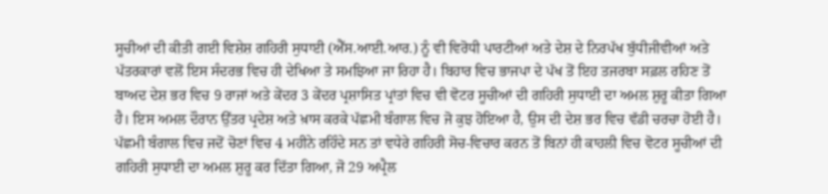ਸੂਚੀਆਂ ਦੀ ਕੀਤੀ ਗਈ ਵਿਸ਼ੇਸ਼ ਗਹਿਰੀ ਸੁਧਾਈ (ਐੱਸ.ਆਈ.ਆਰ.) ਨੂੰ ਵੀ ਵਿਰੋਧੀ ਪਾਰਟੀਆਂ ਅਤੇ ਦੇਸ਼ ਦੇ ਨਿਰਪੱਖ ਬੁੱਧੀਜੀਵੀਆਂ ਅਤੇ ਪੱਤਰਕਾਰਾਂ ਵਲੋਂ ਇਸ ਸੰਦਰਭ ਵਿਚ ਹੀ ਦੇਖਿਆ ਤੇ ਸਮਝਿਆ ਜਾ ਰਿਹਾ ਹੈ। ਬਿਹਾਰ ਵਿਚ ਭਾਜਪਾ ਦੇ ਪੱਖ ਤੋਂ ਇਹ ਤਜਰਬਾ ਸਫ਼ਲ ਰਹਿਣ ਤੋਂ ਬਾਅਦ ਦੇਸ਼ ਭਰ ਵਿਚ 9 ਰਾਜਾਂ ਅਤੇ ਕੇਂਦਰ 3 ਕੇਂਦਰ ਪ੍ਰਸ਼ਾਸਿਤ ਪ੍ਰਾਂਤਾਂ ਵਿਚ ਵੀ ਵੋਟਰ ਸੂਚੀਆਂ ਦੀ ਗਹਿਰੀ ਸੁਧਾਈ ਦਾ ਅਮਲ ਸ਼ੁਰੂ ਕੀਤਾ ਗਿਆ ਹੈ। ਇਸ ਅਮਲ ਦੌਰਾਨ ਉੱਤਰ ਪ੍ਰਦੇਸ਼ ਅਤੇ ਖ਼ਾਸ ਕਰਕੇ ਪੱਛਮੀ ਬੰਗਾਲ ਵਿਚ ਜੋ ਕੁਝ ਹੋਇਆ ਹੈ, ਉਸ ਦੀ ਦੇਸ਼ ਭਰ ਵਿਚ ਵੱਡੀ ਚਰਚਾ ਹੋਈ ਹੈ। ਪੱਛਮੀ ਬੰਗਾਲ ਵਿਚ ਜਦੋਂ ਚੋਣਾਂ ਵਿਚ 4 ਮਹੀਨੇ ਰਹਿੰਦੇ ਸਨ ਤਾਂ ਵਧੇਰੇ ਗਹਿਰੀ ਸੋਚ-ਵਿਚਾਰ ਕਰਨ ਤੋਂ ਬਿਨਾਂ ਹੀ ਕਾਹਲੀ ਵਿਚ ਵੋਟਰ ਸੂਚੀਆਂ ਦੀ ਗਹਿਰੀ ਸੁਧਾਈ ਦਾ ਅਮਲ ਸ਼ੁਰੂ ਕਰ ਦਿੱਤਾ ਗਿਆ, ਜੋ 29 ਅਪ੍ਰੈਲ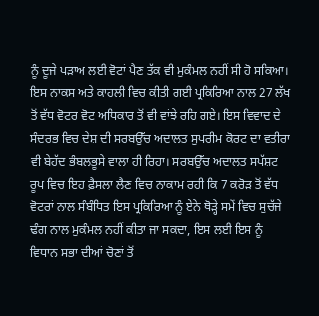ਨੂੰ ਦੂਜੇ ਪੜਾਅ ਲਈ ਵੋਟਾਂ ਪੈਣ ਤੱਕ ਵੀ ਮੁਕੰਮਲ ਨਹੀਂ ਸੀ ਹੋ ਸਕਿਆ। ਇਸ ਨਾਕਸ ਅਤੇ ਕਾਹਲੀ ਵਿਚ ਕੀਤੀ ਗਈ ਪ੍ਰਕਿਰਿਆ ਨਾਲ 27 ਲੱਖ ਤੋਂ ਵੱਧ ਵੋਟਰ ਵੋਟ ਅਧਿਕਾਰ ਤੋਂ ਵੀ ਵਾਂਝੇ ਰਹਿ ਗਏ। ਇਸ ਵਿਵਾਦ ਦੇ ਸੰਦਰਭ ਵਿਚ ਦੇਸ਼ ਦੀ ਸਰਬਉੱਚ ਅਦਾਲਤ ਸੁਪਰੀਮ ਕੋਰਟ ਦਾ ਵਤੀਰਾ ਵੀ ਬੇਹੱਦ ਭੰਬਲਭੂਸੇ ਵਾਲਾ ਹੀ ਰਿਹਾ। ਸਰਬਉੱਚ ਅਦਾਲਤ ਸਪੱਸ਼ਟ ਰੂਪ ਵਿਚ ਇਹ ਫ਼ੈਸਲਾ ਲੈਣ ਵਿਚ ਨਾਕਾਮ ਰਹੀ ਕਿ 7 ਕਰੋੜ ਤੋਂ ਵੱਧ ਵੋਟਰਾਂ ਨਾਲ ਸੰਬੰਧਿਤ ਇਸ ਪ੍ਰਕਿਰਿਆ ਨੂੰ ਏਨੇ ਥੋੜ੍ਹੇ ਸਮੇਂ ਵਿਚ ਸੁਚੱਜੇ ਢੰਗ ਨਾਲ ਮੁਕੰਮਲ ਨਹੀਂ ਕੀਤਾ ਜਾ ਸਕਦਾ, ਇਸ ਲਈ ਇਸ ਨੂੰ ਵਿਧਾਨ ਸਭਾ ਦੀਆਂ ਚੋਣਾਂ ਤੋਂ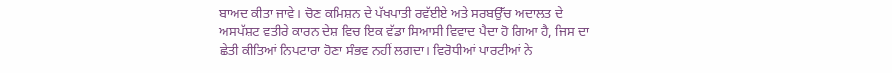ਬਾਅਦ ਕੀਤਾ ਜਾਵੇ। ਚੋਣ ਕਮਿਸ਼ਨ ਦੇ ਪੱਖਪਾਤੀ ਰਵੱਈਏ ਅਤੇ ਸਰਬਉੱਚ ਅਦਾਲਤ ਦੇ ਅਸਪੱਸ਼ਟ ਵਤੀਰੇ ਕਾਰਨ ਦੇਸ਼ ਵਿਚ ਇਕ ਵੱਡਾ ਸਿਆਸੀ ਵਿਵਾਦ ਪੈਦਾ ਹੋ ਗਿਆ ਹੈ, ਜਿਸ ਦਾ ਛੇਤੀ ਕੀਤਿਆਂ ਨਿਪਟਾਰਾ ਹੋਣਾ ਸੰਭਵ ਨਹੀਂ ਲਗਦਾ। ਵਿਰੋਧੀਆਂ ਪਾਰਟੀਆਂ ਨੇ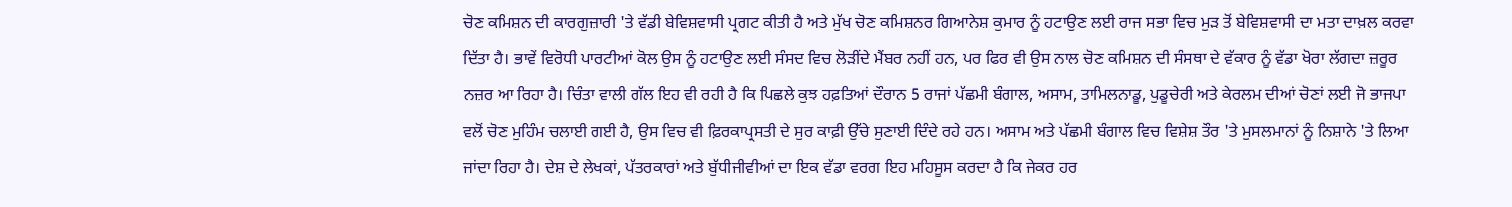ਚੋਣ ਕਮਿਸ਼ਨ ਦੀ ਕਾਰਗੁਜ਼ਾਰੀ 'ਤੇ ਵੱਡੀ ਬੇਵਿਸ਼ਵਾਸੀ ਪ੍ਰਗਟ ਕੀਤੀ ਹੈ ਅਤੇ ਮੁੱਖ ਚੋਣ ਕਮਿਸ਼ਨਰ ਗਿਆਨੇਸ਼ ਕੁਮਾਰ ਨੂੰ ਹਟਾਉਣ ਲਈ ਰਾਜ ਸਭਾ ਵਿਚ ਮੁੜ ਤੋਂ ਬੇਵਿਸ਼ਵਾਸੀ ਦਾ ਮਤਾ ਦਾਖ਼ਲ ਕਰਵਾ ਦਿੱਤਾ ਹੈ। ਭਾਵੇਂ ਵਿਰੋਧੀ ਪਾਰਟੀਆਂ ਕੋਲ ਉਸ ਨੂੰ ਹਟਾਉਣ ਲਈ ਸੰਸਦ ਵਿਚ ਲੋੜੀਂਦੇ ਮੈਂਬਰ ਨਹੀਂ ਹਨ, ਪਰ ਫਿਰ ਵੀ ਉਸ ਨਾਲ ਚੋਣ ਕਮਿਸ਼ਨ ਦੀ ਸੰਸਥਾ ਦੇ ਵੱਕਾਰ ਨੂੰ ਵੱਡਾ ਖੋਰਾ ਲੱਗਦਾ ਜ਼ਰੂਰ ਨਜ਼ਰ ਆ ਰਿਹਾ ਹੈ। ਚਿੰਤਾ ਵਾਲੀ ਗੱਲ ਇਹ ਵੀ ਰਹੀ ਹੈ ਕਿ ਪਿਛਲੇ ਕੁਝ ਹਫ਼ਤਿਆਂ ਦੌਰਾਨ 5 ਰਾਜਾਂ ਪੱਛਮੀ ਬੰਗਾਲ, ਅਸਾਮ, ਤਾਮਿਲਨਾਡੂ, ਪੁਡੂਚੇਰੀ ਅਤੇ ਕੇਰਲਮ ਦੀਆਂ ਚੋਣਾਂ ਲਈ ਜੋ ਭਾਜਪਾ ਵਲੋਂ ਚੋਣ ਮੁਹਿੰਮ ਚਲਾਈ ਗਈ ਹੈ, ਉਸ ਵਿਚ ਵੀ ਫ਼ਿਰਕਾਪ੍ਰਸਤੀ ਦੇ ਸੁਰ ਕਾਫ਼ੀ ਉੱਚੇ ਸੁਣਾਈ ਦਿੰਦੇ ਰਹੇ ਹਨ। ਅਸਾਮ ਅਤੇ ਪੱਛਮੀ ਬੰਗਾਲ ਵਿਚ ਵਿਸ਼ੇਸ਼ ਤੌਰ 'ਤੇ ਮੁਸਲਮਾਨਾਂ ਨੂੰ ਨਿਸ਼ਾਨੇ 'ਤੇ ਲਿਆ ਜਾਂਦਾ ਰਿਹਾ ਹੈ। ਦੇਸ਼ ਦੇ ਲੇਖਕਾਂ, ਪੱਤਰਕਾਰਾਂ ਅਤੇ ਬੁੱਧੀਜੀਵੀਆਂ ਦਾ ਇਕ ਵੱਡਾ ਵਰਗ ਇਹ ਮਹਿਸੂਸ ਕਰਦਾ ਹੈ ਕਿ ਜੇਕਰ ਹਰ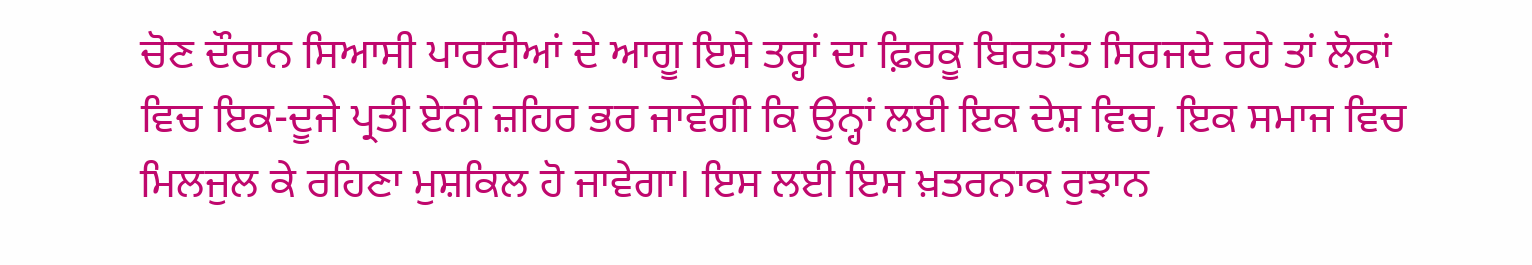ਚੋਣ ਦੌਰਾਨ ਸਿਆਸੀ ਪਾਰਟੀਆਂ ਦੇ ਆਗੂ ਇਸੇ ਤਰ੍ਹਾਂ ਦਾ ਫ਼ਿਰਕੂ ਬਿਰਤਾਂਤ ਸਿਰਜਦੇ ਰਹੇ ਤਾਂ ਲੋਕਾਂ ਵਿਚ ਇਕ-ਦੂਜੇ ਪ੍ਰਤੀ ਏਨੀ ਜ਼ਹਿਰ ਭਰ ਜਾਵੇਗੀ ਕਿ ਉਨ੍ਹਾਂ ਲਈ ਇਕ ਦੇਸ਼ ਵਿਚ, ਇਕ ਸਮਾਜ ਵਿਚ ਮਿਲਜੁਲ ਕੇ ਰਹਿਣਾ ਮੁਸ਼ਕਿਲ ਹੋ ਜਾਵੇਗਾ। ਇਸ ਲਈ ਇਸ ਖ਼ਤਰਨਾਕ ਰੁਝਾਨ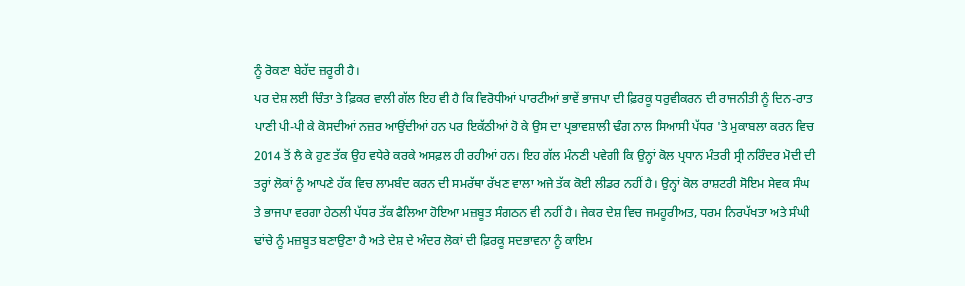ਨੂੰ ਰੋਕਣਾ ਬੇਹੱਦ ਜ਼ਰੂਰੀ ਹੈ।
ਪਰ ਦੇਸ਼ ਲਈ ਚਿੰਤਾ ਤੇ ਫ਼ਿਕਰ ਵਾਲੀ ਗੱਲ ਇਹ ਵੀ ਹੈ ਕਿ ਵਿਰੋਧੀਆਂ ਪਾਰਟੀਆਂ ਭਾਵੇਂ ਭਾਜਪਾ ਦੀ ਫ਼ਿਰਕੂ ਧਰੁਵੀਕਰਨ ਦੀ ਰਾਜਨੀਤੀ ਨੂੰ ਦਿਨ-ਰਾਤ ਪਾਣੀ ਪੀ-ਪੀ ਕੇ ਕੋਸਦੀਆਂ ਨਜ਼ਰ ਆਉਂਦੀਆਂ ਹਨ ਪਰ ਇਕੱਠੀਆਂ ਹੋ ਕੇ ਉਸ ਦਾ ਪ੍ਰਭਾਵਸ਼ਾਲੀ ਢੰਗ ਨਾਲ ਸਿਆਸੀ ਪੱਧਰ 'ਤੇ ਮੁਕਾਬਲਾ ਕਰਨ ਵਿਚ 2014 ਤੋਂ ਲੈ ਕੇ ਹੁਣ ਤੱਕ ਉਹ ਵਧੇਰੇ ਕਰਕੇ ਅਸਫ਼ਲ ਹੀ ਰਹੀਆਂ ਹਨ। ਇਹ ਗੱਲ ਮੰਨਣੀ ਪਵੇਗੀ ਕਿ ਉਨ੍ਹਾਂ ਕੋਲ ਪ੍ਰਧਾਨ ਮੰਤਰੀ ਸ੍ਰੀ ਨਰਿੰਦਰ ਮੋਦੀ ਦੀ ਤਰ੍ਹਾਂ ਲੋਕਾਂ ਨੂੰ ਆਪਣੇ ਹੱਕ ਵਿਚ ਲਾਮਬੰਦ ਕਰਨ ਦੀ ਸਮਰੱਥਾ ਰੱਖਣ ਵਾਲਾ ਅਜੇ ਤੱਕ ਕੋਈ ਲੀਡਰ ਨਹੀਂ ਹੈ। ਉਨ੍ਹਾਂ ਕੋਲ ਰਾਸ਼ਟਰੀ ਸੋਇਮ ਸੇਵਕ ਸੰਘ ਤੇ ਭਾਜਪਾ ਵਰਗਾ ਹੇਠਲੀ ਪੱਧਰ ਤੱਕ ਫੈਲਿਆ ਹੋਇਆ ਮਜ਼ਬੂਤ ਸੰਗਠਨ ਵੀ ਨਹੀਂ ਹੈ। ਜੇਕਰ ਦੇਸ਼ ਵਿਚ ਜਮਹੂਰੀਅਤ, ਧਰਮ ਨਿਰਪੱਖਤਾ ਅਤੇ ਸੰਘੀ ਢਾਂਚੇ ਨੂੰ ਮਜ਼ਬੂਤ ਬਣਾਉਣਾ ਹੈ ਅਤੇ ਦੇਸ਼ ਦੇ ਅੰਦਰ ਲੋਕਾਂ ਦੀ ਫ਼ਿਰਕੂ ਸਦਭਾਵਨਾ ਨੂੰ ਕਾਇਮ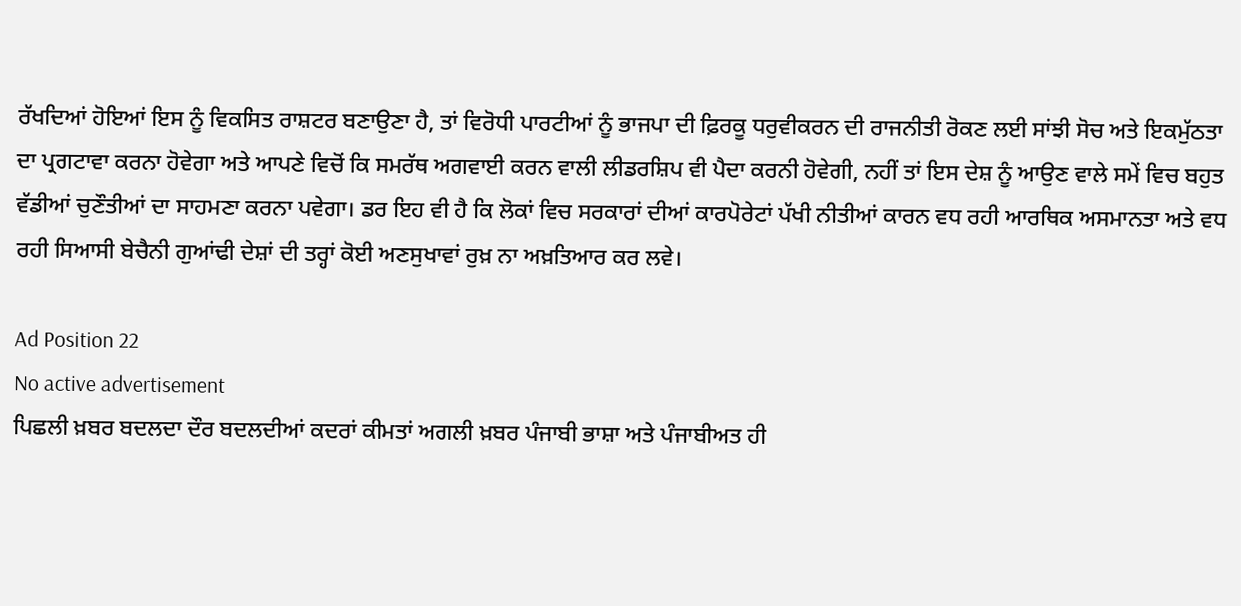ਰੱਖਦਿਆਂ ਹੋਇਆਂ ਇਸ ਨੂੰ ਵਿਕਸਿਤ ਰਾਸ਼ਟਰ ਬਣਾਉਣਾ ਹੈ, ਤਾਂ ਵਿਰੋਧੀ ਪਾਰਟੀਆਂ ਨੂੰ ਭਾਜਪਾ ਦੀ ਫ਼ਿਰਕੂ ਧਰੁਵੀਕਰਨ ਦੀ ਰਾਜਨੀਤੀ ਰੋਕਣ ਲਈ ਸਾਂਝੀ ਸੋਚ ਅਤੇ ਇਕਮੁੱਠਤਾ ਦਾ ਪ੍ਰਗਟਾਵਾ ਕਰਨਾ ਹੋਵੇਗਾ ਅਤੇ ਆਪਣੇ ਵਿਚੋਂ ਕਿ ਸਮਰੱਥ ਅਗਵਾਈ ਕਰਨ ਵਾਲੀ ਲੀਡਰਸ਼ਿਪ ਵੀ ਪੈਦਾ ਕਰਨੀ ਹੋਵੇਗੀ, ਨਹੀਂ ਤਾਂ ਇਸ ਦੇਸ਼ ਨੂੰ ਆਉਣ ਵਾਲੇ ਸਮੇਂ ਵਿਚ ਬਹੁਤ ਵੱਡੀਆਂ ਚੁਣੌਤੀਆਂ ਦਾ ਸਾਹਮਣਾ ਕਰਨਾ ਪਵੇਗਾ। ਡਰ ਇਹ ਵੀ ਹੈ ਕਿ ਲੋਕਾਂ ਵਿਚ ਸਰਕਾਰਾਂ ਦੀਆਂ ਕਾਰਪੋਰੇਟਾਂ ਪੱਖੀ ਨੀਤੀਆਂ ਕਾਰਨ ਵਧ ਰਹੀ ਆਰਥਿਕ ਅਸਮਾਨਤਾ ਅਤੇ ਵਧ ਰਹੀ ਸਿਆਸੀ ਬੇਚੈਨੀ ਗੁਆਂਢੀ ਦੇਸ਼ਾਂ ਦੀ ਤਰ੍ਹਾਂ ਕੋਈ ਅਣਸੁਖਾਵਾਂ ਰੁਖ਼ ਨਾ ਅਖ਼ਤਿਆਰ ਕਰ ਲਵੇ।

Ad Position 22
No active advertisement
ਪਿਛਲੀ ਖ਼ਬਰ ਬਦਲਦਾ ਦੌਰ ਬਦਲਦੀਆਂ ਕਦਰਾਂ ਕੀਮਤਾਂ ਅਗਲੀ ਖ਼ਬਰ ਪੰਜਾਬੀ ਭਾਸ਼ਾ ਅਤੇ ਪੰਜਾਬੀਅਤ ਹੀ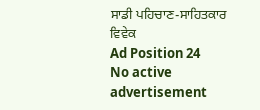ਸਾਡੀ ਪਹਿਚਾਣ-ਸਾਹਿਤਕਾਰ ਵਿਵੇਕ
Ad Position 24
No active advertisement